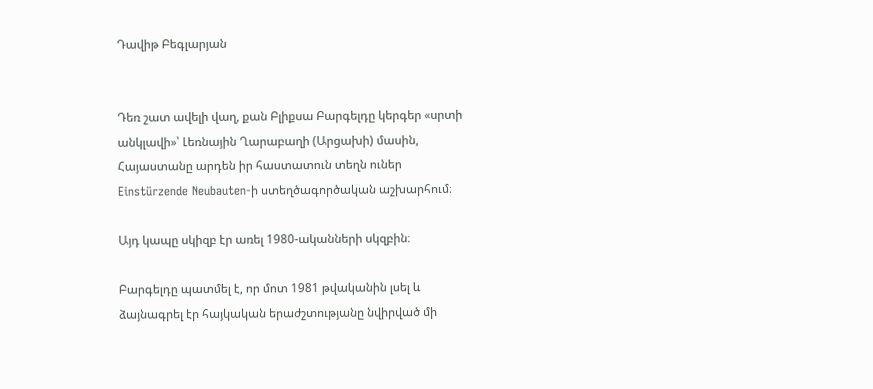Դավիթ Բեգլարյան


Դեռ շատ ավելի վաղ, քան Բլիքսա Բարգելդը կերգեր «սրտի անկլավի»՝ Լեռնային Ղարաբաղի (Արցախի) մասին, Հայաստանը արդեն իր հաստատուն տեղն ուներ Einstürzende Neubauten-ի ստեղծագործական աշխարհում։

Այդ կապը սկիզբ էր առել 1980-ականների սկզբին։

Բարգելդը պատմել է, որ մոտ 1981 թվականին լսել և ձայնագրել էր հայկական երաժշտությանը նվիրված մի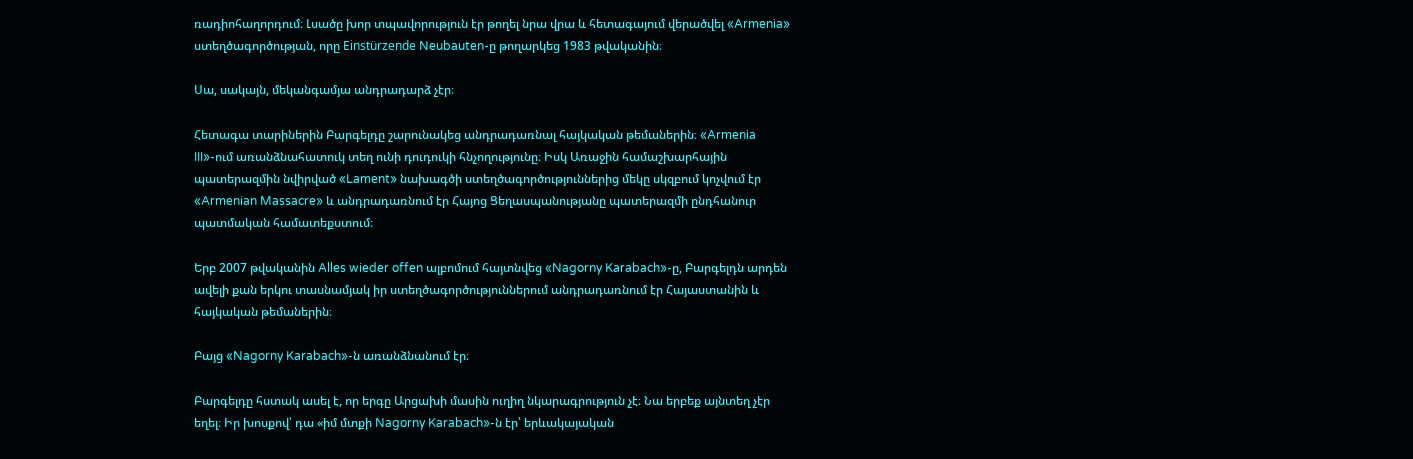ռադիոհաղորդում։ Լսածը խոր տպավորություն էր թողել նրա վրա և հետագայում վերածվել «Armenia» ստեղծագործության, որը Einstürzende Neubauten-ը թողարկեց 1983 թվականին։

Սա, սակայն, մեկանգամյա անդրադարձ չէր։

Հետագա տարիներին Բարգելդը շարունակեց անդրադառնալ հայկական թեմաներին։ «Armenia III»-ում առանձնահատուկ տեղ ունի դուդուկի հնչողությունը։ Իսկ Առաջին համաշխարհային պատերազմին նվիրված «Lament» նախագծի ստեղծագործություններից մեկը սկզբում կոչվում էր «Armenian Massacre» և անդրադառնում էր Հայոց Ցեղասպանությանը պատերազմի ընդհանուր պատմական համատեքստում։

Երբ 2007 թվականին Alles wieder offen ալբոմում հայտնվեց «Nagorny Karabach»-ը, Բարգելդն արդեն ավելի քան երկու տասնամյակ իր ստեղծագործություններում անդրադառնում էր Հայաստանին և հայկական թեմաներին։

Բայց «Nagorny Karabach»-ն առանձնանում էր։

Բարգելդը հստակ ասել է, որ երգը Արցախի մասին ուղիղ նկարագրություն չէ։ Նա երբեք այնտեղ չէր եղել։ Իր խոսքով՝ դա «իմ մտքի Nagorny Karabach»-ն էր՝ երևակայական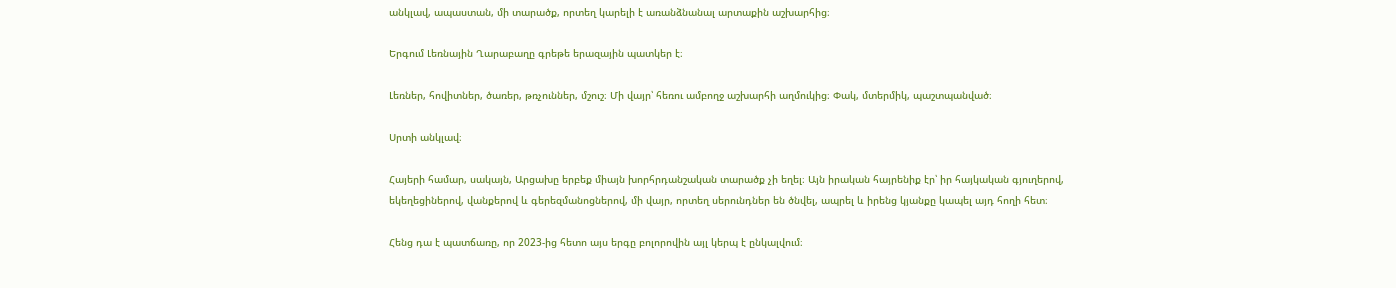անկլավ, ապաստան, մի տարածք, որտեղ կարելի է առանձնանալ արտաքին աշխարհից։

Երգում Լեռնային Ղարաբաղը գրեթե երազային պատկեր է։

Լեռներ, հովիտներ, ծառեր, թռչուններ, մշուշ։ Մի վայր՝ հեռու ամբողջ աշխարհի աղմուկից։ Փակ, մտերմիկ, պաշտպանված։

Սրտի անկլավ։

Հայերի համար, սակայն, Արցախը երբեք միայն խորհրդանշական տարածք չի եղել։ Այն իրական հայրենիք էր՝ իր հայկական գյուղերով, եկեղեցիներով, վանքերով և գերեզմանոցներով, մի վայր, որտեղ սերունդներ են ծնվել, ապրել և իրենց կյանքը կապել այդ հողի հետ։

Հենց դա է պատճառը, որ 2023-ից հետո այս երգը բոլորովին այլ կերպ է ընկալվում։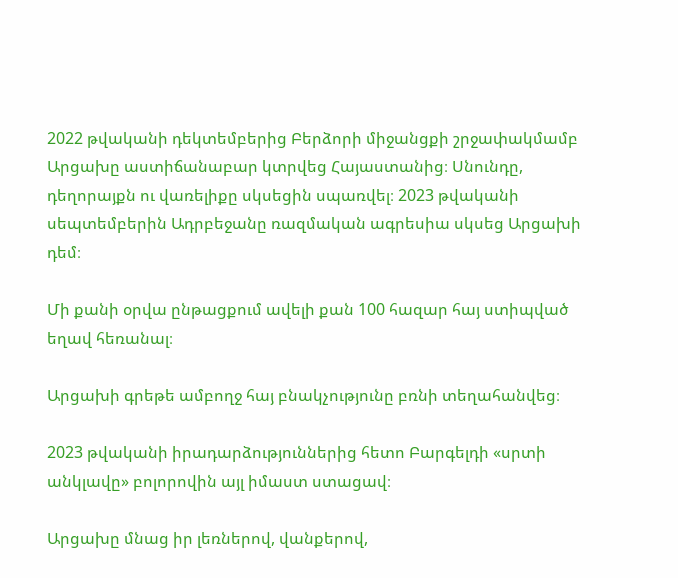2022 թվականի դեկտեմբերից Բերձորի միջանցքի շրջափակմամբ Արցախը աստիճանաբար կտրվեց Հայաստանից։ Սնունդը, դեղորայքն ու վառելիքը սկսեցին սպառվել։ 2023 թվականի սեպտեմբերին Ադրբեջանը ռազմական ագրեսիա սկսեց Արցախի դեմ։

Մի քանի օրվա ընթացքում ավելի քան 100 հազար հայ ստիպված եղավ հեռանալ։

Արցախի գրեթե ամբողջ հայ բնակչությունը բռնի տեղահանվեց։

2023 թվականի իրադարձություններից հետո Բարգելդի «սրտի անկլավը» բոլորովին այլ իմաստ ստացավ։

Արցախը մնաց իր լեռներով, վանքերով,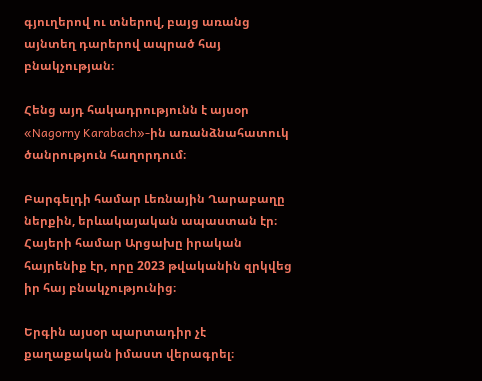գյուղերով ու տներով, բայց առանց այնտեղ դարերով ապրած հայ բնակչության։

Հենց այդ հակադրությունն է այսօր «Nagorny Karabach»-ին առանձնահատուկ ծանրություն հաղորդում։

Բարգելդի համար Լեռնային Ղարաբաղը ներքին, երևակայական ապաստան էր։ Հայերի համար Արցախը իրական հայրենիք էր, որը 2023 թվականին զրկվեց իր հայ բնակչությունից։

Երգին այսօր պարտադիր չէ քաղաքական իմաստ վերագրել։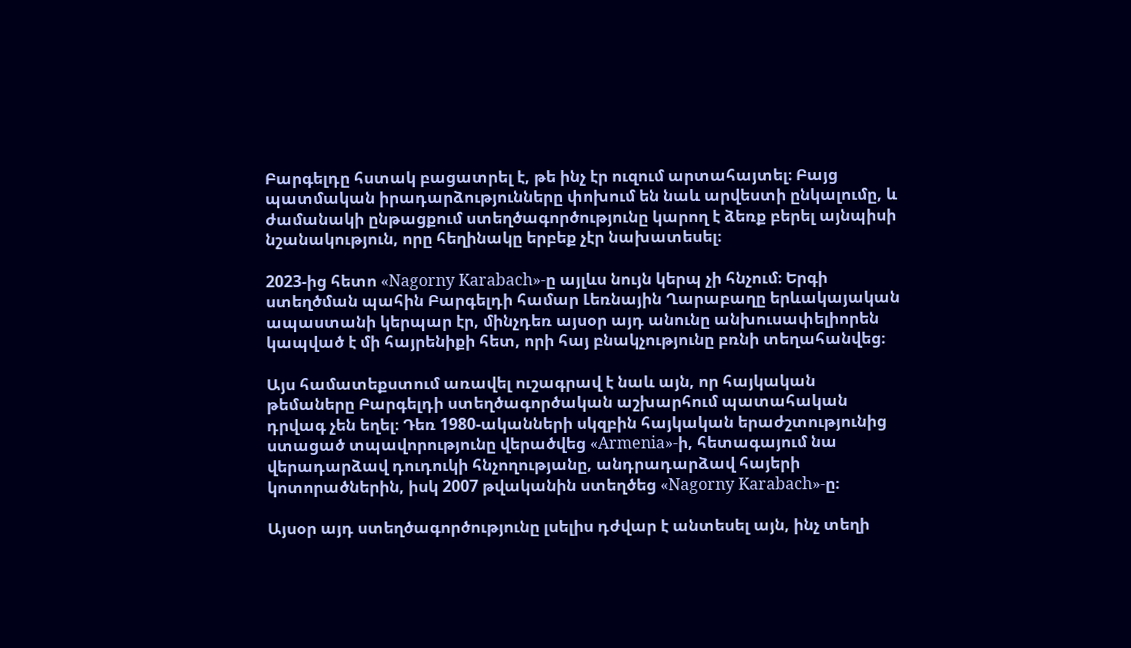Բարգելդը հստակ բացատրել է, թե ինչ էր ուզում արտահայտել։ Բայց պատմական իրադարձությունները փոխում են նաև արվեստի ընկալումը, և ժամանակի ընթացքում ստեղծագործությունը կարող է ձեռք բերել այնպիսի նշանակություն, որը հեղինակը երբեք չէր նախատեսել։

2023-ից հետո «Nagorny Karabach»-ը այլևս նույն կերպ չի հնչում։ Երգի ստեղծման պահին Բարգելդի համար Լեռնային Ղարաբաղը երևակայական ապաստանի կերպար էր, մինչդեռ այսօր այդ անունը անխուսափելիորեն կապված է մի հայրենիքի հետ, որի հայ բնակչությունը բռնի տեղահանվեց։

Այս համատեքստում առավել ուշագրավ է նաև այն, որ հայկական թեմաները Բարգելդի ստեղծագործական աշխարհում պատահական դրվագ չեն եղել։ Դեռ 1980-ականների սկզբին հայկական երաժշտությունից ստացած տպավորությունը վերածվեց «Armenia»-ի, հետագայում նա վերադարձավ դուդուկի հնչողությանը, անդրադարձավ հայերի կոտորածներին, իսկ 2007 թվականին ստեղծեց «Nagorny Karabach»-ը։

Այսօր այդ ստեղծագործությունը լսելիս դժվար է անտեսել այն, ինչ տեղի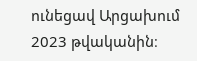ունեցավ Արցախում 2023 թվականին։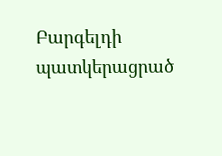Բարգելդի պատկերացրած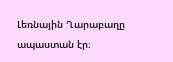Լեռնային Ղարաբաղը ապաստան էր։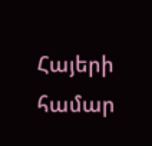Հայերի համար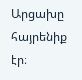Արցախը հայրենիք էր։